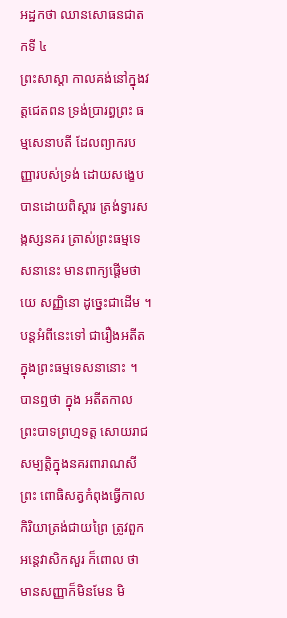អដ្ឋកថា ឈានសោធនជាតកទី ៤
ព្រះសាស្តា កាលគង់នៅក្នុងវត្តជេតពន ទ្រង់ប្រារព្ធព្រះ ធម្មសេនាបតី ដែលព្យាករបញ្ញារបស់ទ្រង់ ដោយសង្ខេបបានដោយពិស្តារ ត្រង់ទ្វារសង្កស្សនគរ ត្រាស់ព្រះធម្មទេសនានេះ មានពាក្យផ្តើមថា យេ សញ្ញិនោ ដូច្នេះជាដើម ។ បន្តអំពីនេះទៅ ជារឿងអតីតក្នុងព្រះធម្មទេសនានោះ ។ បានឮថា ក្នុង អតីតកាល ព្រះបាទព្រហ្មទត្ត សោយរាជសម្បត្តិក្នុងនគរពារាណសី ព្រះ ពោធិសត្វកំពុងធ្វើកាលកិរិយាត្រង់ជាយព្រៃ ត្រូវពួកអន្តេវាសិកសួរ ក៏ពោល ថា មានសញ្ញាក៏មិនមែន មិ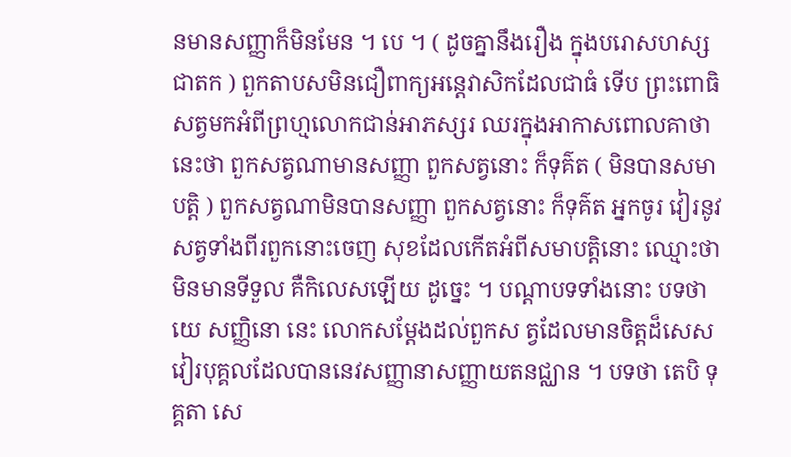នមានសញ្ញាក៏មិនមែន ។ បេ ។ ( ដូចគ្នានឹងរឿង ក្នុងបរោសហស្សជាតក ) ពួកតាបសមិនជឿពាក្យអន្តេវាសិកដែលជាធំ ទើប ព្រះពោធិសត្វមកអំពីព្រហ្មលោកជាន់អាភស្សរ ឈរក្នុងអាកាសពោលគាថា នេះថា ពួកសត្វណាមានសញ្ញា ពួកសត្វនោះ ក៏ទុគ៌ត ( មិនបានសមាបត្តិ ) ពួកសត្វណាមិនបានសញ្ញា ពួកសត្វនោះ ក៏ទុគ៌ត អ្នកចូរ វៀរនូវសត្វទាំងពីរពួកនោះចេញ សុខដែលកើតអំពីសមាបត្តិនោះ ឈ្មោះថា មិនមានទីទួល គឺកិលេសឡើយ ដូច្នេះ ។ បណ្តាបទទាំងនោះ បទថា យេ សញ្ញិនោ នេះ លោកសម្តែងដល់ពួកស ត្វដែលមានចិត្តដ៏សេស វៀរបុគ្គលដែលបាននេវសញ្ញានាសញ្ញាយតនជ្ឈាន ។ បទថា តេបិ ទុគ្គតា សេ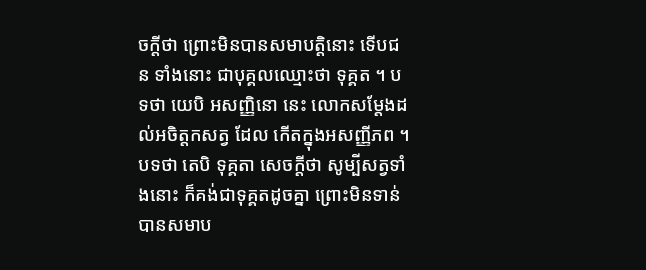ចក្តីថា ព្រោះមិនបានសមាបត្តិនោះ ទើបជន ទាំងនោះ ជាបុគ្គលឈ្មោះថា ទុគ្គត ។ បទថា យេបិ អសញ្ញិនោ នេះ លោកសម្តែងដល់អចិត្តកសត្វ ដែល កើតក្នុងអសញ្ញីភព ។ បទថា តេបិ ទុគ្គតា សេចក្តីថា សូម្បីសត្វទាំងនោះ ក៏គង់ជាទុគ្គតដូចគ្នា ព្រោះមិនទាន់បានសមាប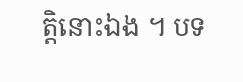ត្តិនោះឯង ។ បទ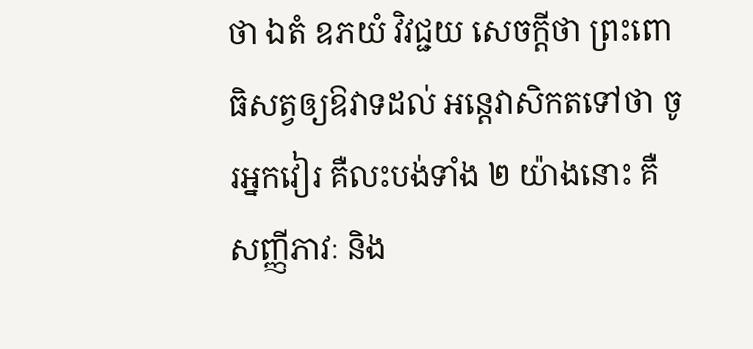ថា ឯតំ ឧភយំ វិវជ្ជយ សេចក្តីថា ព្រះពោធិសត្វឲ្យឱវាទដល់ អន្តេវាសិកតទៅថា ចូរអ្នកវៀរ គឺលះបង់ទាំង ២ យ៉ាងនោះ គឺសញ្ញីភាវៈ និង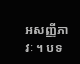អសញ្ញីភាវៈ ។ បទ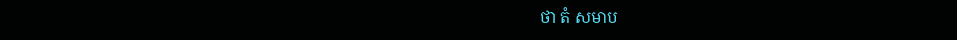ថា តំ សមាប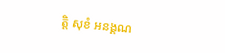ត្តិ សុខំ អនង្គណ